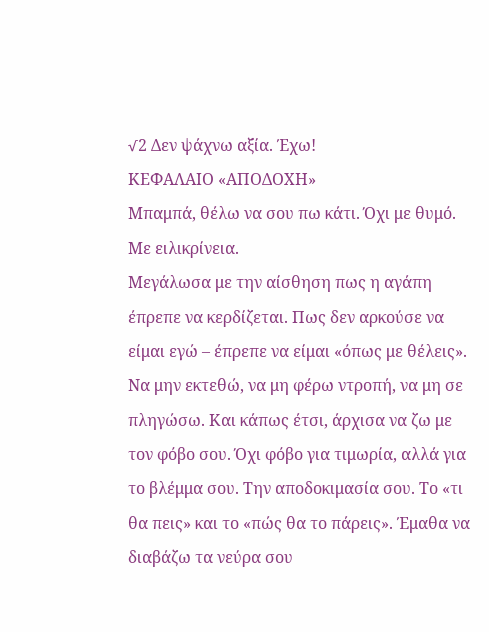√2 Δεν ψάχνω αξία. Έχω!
ΚΕΦΑΛΑΙΟ «ΑΠΟΔΟΧΗ»
Μπαμπά, θέλω να σου πω κάτι. Όχι με θυμό. Με ειλικρίνεια.
Μεγάλωσα με την αίσθηση πως η αγάπη έπρεπε να κερδίζεται. Πως δεν αρκούσε να είμαι εγώ – έπρεπε να είμαι «όπως με θέλεις». Να μην εκτεθώ, να μη φέρω ντροπή, να μη σε πληγώσω. Και κάπως έτσι, άρχισα να ζω με τον φόβο σου. Όχι φόβο για τιμωρία, αλλά για το βλέμμα σου. Την αποδοκιμασία σου. Το «τι θα πεις» και το «πώς θα το πάρεις». Έμαθα να διαβάζω τα νεύρα σου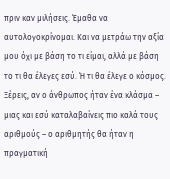πριν καν μιλήσεις. Έμαθα να αυτολογοκρίνομαι. Και να μετράω την αξία μου όχι με βάση το τι είμαι, αλλά με βάση το τι θα έλεγες εσύ. Ή τι θα έλεγε ο κόσμος.
Ξέρεις, αν ο άνθρωπος ήταν ένα κλάσμα – μιας και εσύ καταλαβαίνεις πιο καλά τους αριθμούς – ο αριθμητής θα ήταν η πραγματική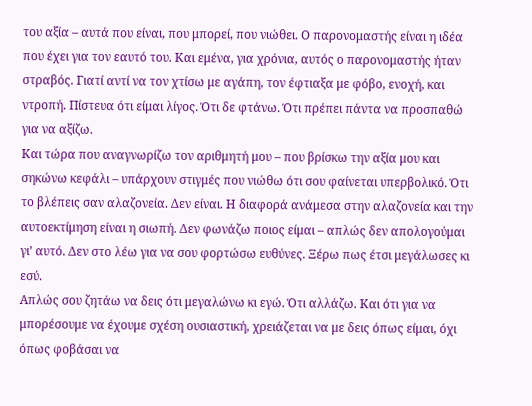του αξία – αυτά που είναι, που μπορεί, που νιώθει. Ο παρονομαστής είναι η ιδέα που έχει για τον εαυτό του. Και εμένα, για χρόνια, αυτός ο παρονομαστής ήταν στραβός. Γιατί αντί να τον χτίσω με αγάπη, τον έφτιαξα με φόβο, ενοχή, και ντροπή. Πίστευα ότι είμαι λίγος. Ότι δε φτάνω. Ότι πρέπει πάντα να προσπαθώ για να αξίζω.
Και τώρα που αναγνωρίζω τον αριθμητή μου – που βρίσκω την αξία μου και σηκώνω κεφάλι – υπάρχουν στιγμές που νιώθω ότι σου φαίνεται υπερβολικό. Ότι το βλέπεις σαν αλαζονεία. Δεν είναι. Η διαφορά ανάμεσα στην αλαζονεία και την αυτοεκτίμηση είναι η σιωπή. Δεν φωνάζω ποιος είμαι – απλώς δεν απολογούμαι γι’ αυτό. Δεν στο λέω για να σου φορτώσω ευθύνες. Ξέρω πως έτσι μεγάλωσες κι εσύ.
Απλώς σου ζητάω να δεις ότι μεγαλώνω κι εγώ. Ότι αλλάζω. Και ότι για να μπορέσουμε να έχουμε σχέση ουσιαστική, χρειάζεται να με δεις όπως είμαι, όχι όπως φοβάσαι να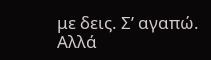με δεις. Σ’ αγαπώ. Αλλά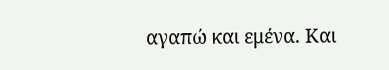αγαπώ και εμένα. Και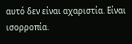αυτό δεν είναι αχαριστία. Είναι ισορροπία.